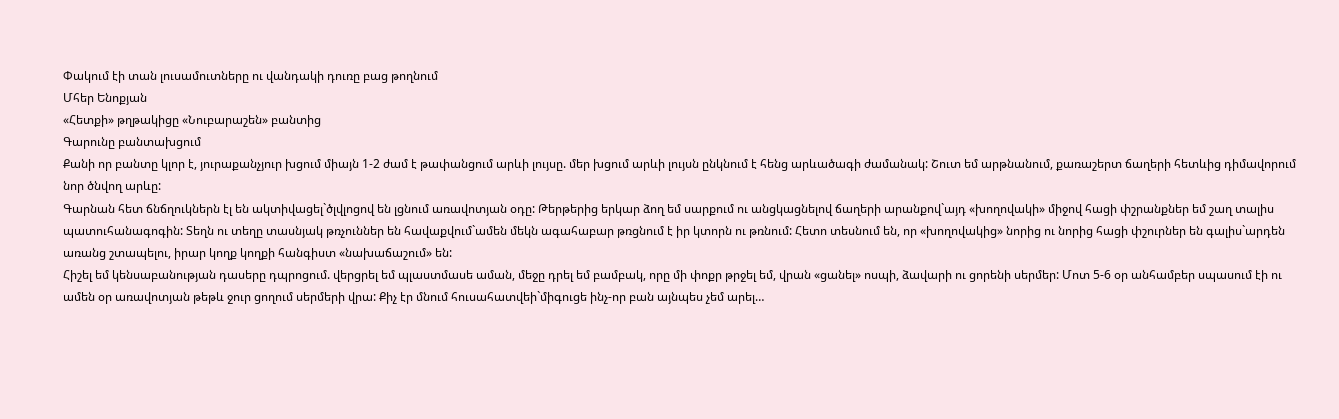Փակում էի տան լուսամուտները ու վանդակի դուռը բաց թողնում
Մհեր Ենոքյան
«Հետքի» թղթակիցը «Նուբարաշեն» բանտից
Գարունը բանտախցում
Քանի որ բանտը կլոր է, յուրաքանչյուր խցում միայն 1-2 ժամ է թափանցում արևի լույսը. մեր խցում արևի լույսն ընկնում է հենց արևածագի ժամանակ: Շուտ եմ արթնանում, քառաշերտ ճաղերի հետևից դիմավորում նոր ծնվող արևը:
Գարնան հետ ճնճղուկներն էլ են ակտիվացել`ծլվլոցով են լցնում առավոտյան օդը: Թերթերից երկար ձող եմ սարքում ու անցկացնելով ճաղերի արանքով`այդ «խողովակի» միջով հացի փշրանքներ եմ շաղ տալիս պատուհանագոգին: Տեղն ու տեղը տասնյակ թռչուններ են հավաքվում`ամեն մեկն ագահաբար թռցնում է իր կտորն ու թռնում: Հետո տեսնում են, որ «խողովակից» նորից ու նորից հացի փշուրներ են գալիս`արդեն առանց շտապելու, իրար կողք կողքի հանգիստ «նախաճաշում» են:
Հիշել եմ կենսաբանության դասերը դպրոցում. վերցրել եմ պլաստմասե աման, մեջը դրել եմ բամբակ, որը մի փոքր թրջել եմ, վրան «ցանել» ոսպի, ձավարի ու ցորենի սերմեր: Մոտ 5-6 օր անհամբեր սպասում էի ու ամեն օր առավոտյան թեթև ջուր ցողում սերմերի վրա: Քիչ էր մնում հուսահատվեի`միգուցե ինչ-որ բան այնպես չեմ արել…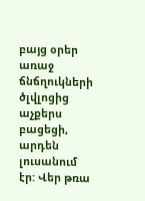բայց օրեր առաջ ճնճղուկների ծլվլոցից աչքերս բացեցի, արդեն լուսանում էր: Վեր թռա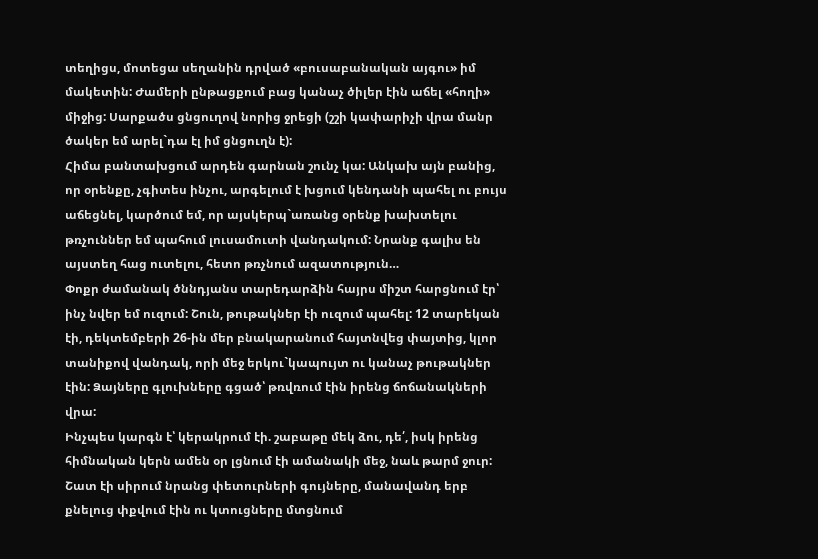տեղիցս, մոտեցա սեղանին դրված «բուսաբանական այգու» իմ մակետին: Ժամերի ընթացքում բաց կանաչ ծիլեր էին աճել «հողի» միջից: Սարքածս ցնցուղով նորից ջրեցի (շշի կափարիչի վրա մանր ծակեր եմ արել`դա էլ իմ ցնցուղն է):
Հիմա բանտախցում արդեն գարնան շունչ կա: Անկախ այն բանից, որ օրենքը, չգիտես ինչու, արգելում է խցում կենդանի պահել ու բույս աճեցնել, կարծում եմ, որ այսկերպ`առանց օրենք խախտելու թռչուններ եմ պահում լուսամուտի վանդակում: Նրանք գալիս են այստեղ հաց ուտելու, հետո թռչնում ազատություն…
Փոքր ժամանակ ծննդյանս տարեդարձին հայրս միշտ հարցնում էր՝ ինչ նվեր եմ ուզում: Շուն, թութակներ էի ուզում պահել: 12 տարեկան էի, դեկտեմբերի 26-ին մեր բնակարանում հայտնվեց փայտից, կլոր տանիքով վանդակ, որի մեջ երկու`կապույտ ու կանաչ թութակներ էին: Ձայները գլուխները գցած՝ թռվռում էին իրենց ճոճանակների վրա:
Ինչպես կարգն է՝ կերակրում էի. շաբաթը մեկ ձու, դե՛, իսկ իրենց հիմնական կերն ամեն օր լցնում էի ամանակի մեջ, նաև թարմ ջուր: Շատ էի սիրում նրանց փետուրների գույները, մանավանդ երբ քնելուց փքվում էին ու կտուցները մտցնում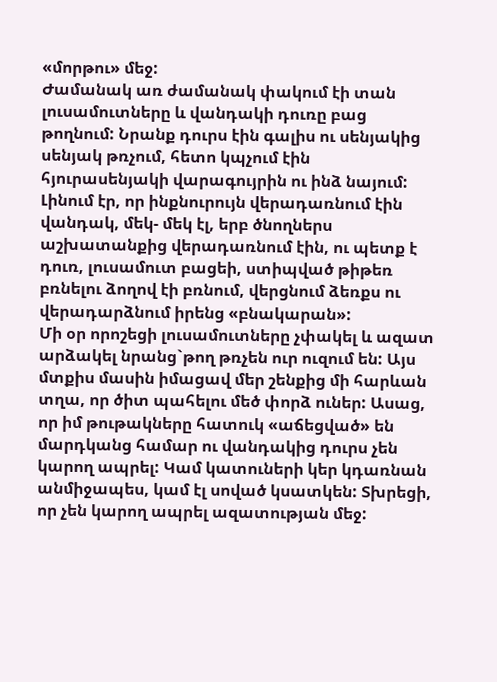«մորթու» մեջ:
Ժամանակ առ ժամանակ փակում էի տան լուսամուտները և վանդակի դուռը բաց թողնում: Նրանք դուրս էին գալիս ու սենյակից սենյակ թռչում, հետո կպչում էին հյուրասենյակի վարագույրին ու ինձ նայում: Լինում էր, որ ինքնուրույն վերադառնում էին վանդակ, մեկ- մեկ էլ, երբ ծնողներս աշխատանքից վերադառնում էին, ու պետք է դուռ, լուսամուտ բացեի, ստիպված թիթեռ բռնելու ձողով էի բռնում, վերցնում ձեռքս ու վերադարձնում իրենց «բնակարան»:
Մի օր որոշեցի լուսամուտները չփակել և ազատ արձակել նրանց`թող թռչեն ուր ուզում են: Այս մտքիս մասին իմացավ մեր շենքից մի հարևան տղա, որ ծիտ պահելու մեծ փորձ ուներ: Ասաց, որ իմ թութակները հատուկ «աճեցված» են մարդկանց համար ու վանդակից դուրս չեն կարող ապրել: Կամ կատուների կեր կդառնան անմիջապես, կամ էլ սոված կսատկեն: Տխրեցի, որ չեն կարող ապրել ազատության մեջ: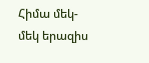Հիմա մեկ-մեկ երազիս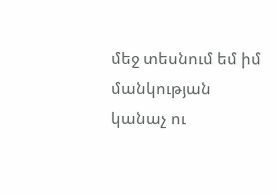մեջ տեսնում եմ իմ մանկության կանաչ ու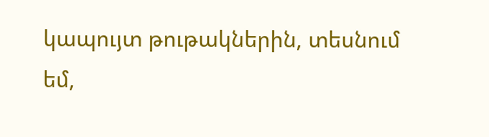կապույտ թութակներին, տեսնում եմ,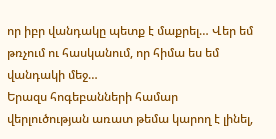որ իբր վանդակը պետք է մաքրել… Վեր եմ թռչում ու հասկանում, որ հիմա ես եմ վանդակի մեջ…
Երազս հոգեբանների համար վերլուծության առատ թեմա կարող է լինել,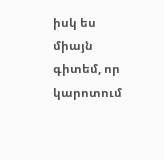իսկ ես միայն գիտեմ, որ կարոտում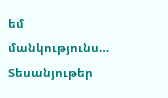եմ մանկությունս…
Տեսանյութեր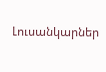Լուսանկարներ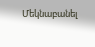Մեկնաբանել